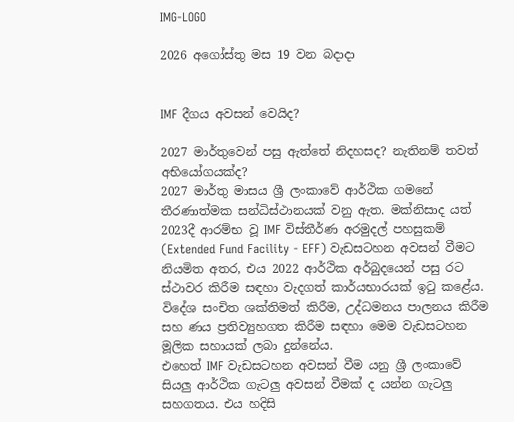IMG-LOGO

2026 අගෝස්තු මස 19 වන බදාදා


IMF දීගය අවසන් වෙයිද?

2027 මාර්තුවෙන් පසු ඇත්තේ නිදහසද? නැතිනම් තවත් අභියෝගයක්ද?
2027 මාර්තු මාසය ශ්‍රී ලංකාවේ ආර්ථික ගමනේ තීරණාත්මක සන්ධිස්ථානයක් වනු ඇත. මක්නිසාද යත් 2023දී ආරම්භ වූ IMF විස්තීර්ණ අරමුදල් පහසුකම්  (Extended Fund Facility - EFF) වැඩසටහන අවසන් වීමට නියමිත අතර, එය 2022 ආර්ථික අර්බුදයෙන් පසු රට ස්ථාවර කිරීම සඳහා වැදගත් කාර්යභාරයක් ඉටු කළේය. විදේශ සංචිත ශක්තිමත් කිරීම, උද්ධමනය පාලනය කිරීම සහ ණය ප්‍රතිව්‍යුහගත කිරීම සඳහා මෙම වැඩසටහන මූලික සහායක් ලබා දුන්නේය.
එහෙත් IMF වැඩසටහන අවසන් වීම යනු ශ්‍රී ලංකාවේ සියලු‍ ආර්ථික ගැටලු‍ අවසන් වීමක් ද යන්න ගැටලු‍ සහගතය. එය හදිසි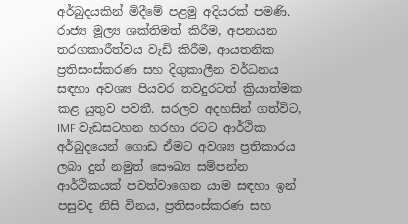අර්බුදයකින් මිදීමේ පළමු අදියරක් පමණි. රාජ්‍ය මූල්‍ය ශක්තිමත් කිරීම, අපනයන තරගකාරීත්වය වැඩි කිරීම, ආයතනික ප්‍රතිසංස්කරණ සහ දිගුකාලීන වර්ධනය සඳහා අවශ්‍ය පියවර තවදුරටත් ක්‍රියාත්මක කළ යුතුව පවතී. සරලව අදහසින් ගත්විට, IMF වැඩසටහන හරහා රටට ආර්ථික අර්බුදයෙන් ගොඩ ඒමට අවශ්‍ය ප්‍රතිකාරය ලබා දුන් නමුත් සෞඛ්‍ය සම්පන්න ආර්ථිකයක් පවත්වාගෙන යාම සඳහා ඉන් පසුවද නිසි විනය, ප්‍රතිසංස්කරණ සහ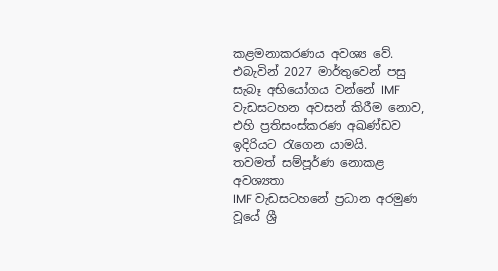කළමනාකරණය අවශ්‍ය වේ. එබැවින් 2027 මාර්තුවෙන් පසු සැබෑ අභියෝගය වන්නේ IMF වැඩසටහන අවසන් කිරීම නොව, එහි ප්‍රතිසංස්කරණ අඛණ්ඩව ඉදිරියට රැගෙන යාමයි.
තවමත් සම්පූර්ණ නොකළ අවශ්‍යතා
IMF වැඩසටහනේ ප්‍රධාන අරමුණ වූයේ ශ්‍රී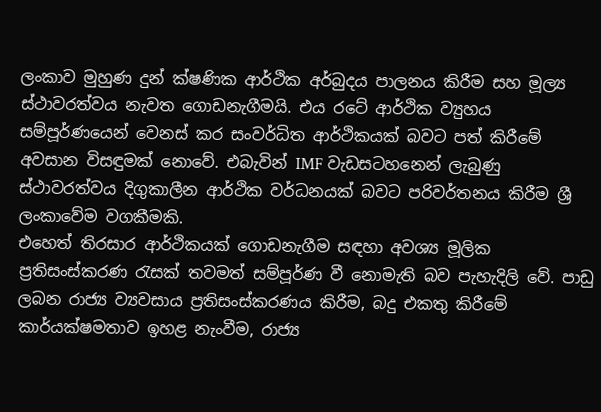ලංකාව මුහුණ දුන් ක්ෂණික ආර්ථික අර්බුදය පාලනය කිරීම සහ මූල්‍ය ස්ථාවරත්වය නැවත ගොඩනැගීමයි. එය රටේ ආර්ථික ව්‍යුහය සම්පූර්ණයෙන් වෙනස් කර සංවර්ධිත ආර්ථිකයක් බවට පත් කිරීමේ අවසාන විසඳුමක් නොවේ. එබැවින් IMF වැඩසටහනෙන් ලැබුණු ස්ථාවරත්වය දිගුකාලීන ආර්ථික වර්ධනයක් බවට පරිවර්තනය කිරීම ශ්‍රී ලංකාවේම වගකීමකි.
එහෙත් තිරසාර ආර්ථිකයක් ගොඩනැගීම සඳහා අවශ්‍ය මූලික ප්‍රතිසංස්කරණ රැසක් තවමත් සම්පූර්ණ වී නොමැති බව පැහැදිලි වේ. පාඩු ලබන රාජ්‍ය ව්‍යවසාය ප්‍රතිසංස්කරණය කිරීම, බදු එකතු කිරීමේ කාර්යක්ෂමතාව ඉහළ නැංවීම, රාජ්‍ය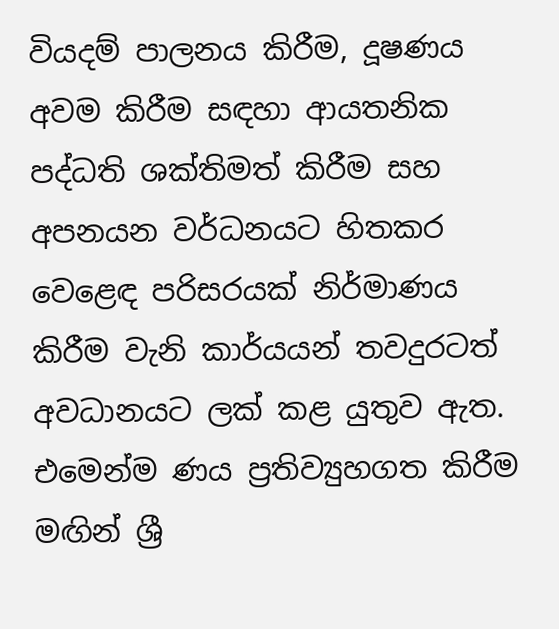වියදම් පාලනය කිරීම, දූෂණය අවම කිරීම සඳහා ආයතනික පද්ධති ශක්තිමත් කිරීම සහ අපනයන වර්ධනයට හිතකර වෙළෙඳ පරිසරයක් නිර්මාණය කිරීම වැනි කාර්යයන් තවදුරටත් අවධානයට ලක් කළ යුතුව ඇත. එමෙන්ම ණය ප්‍රතිව්‍යුහගත කිරීම මඟින් ශ්‍රී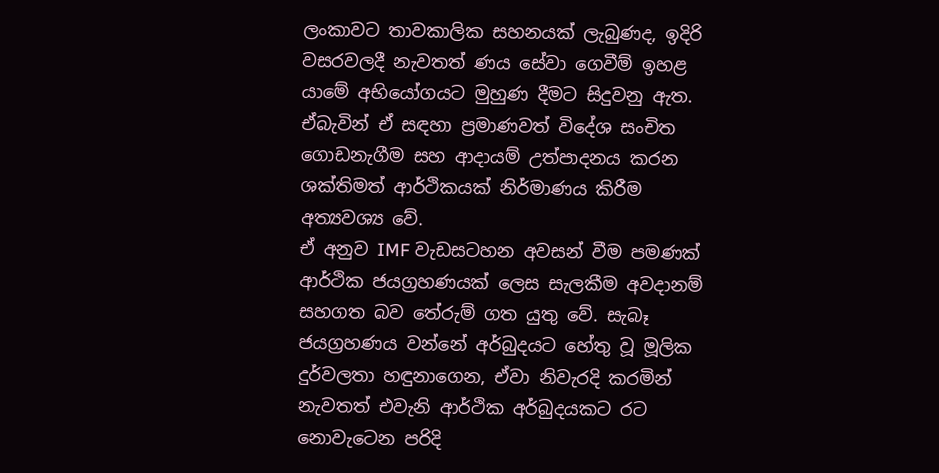ලංකාවට තාවකාලික සහනයක් ලැබුණද, ඉදිරි වසරවලදී නැවතත් ණය සේවා ගෙවීම් ඉහළ යාමේ අභියෝගයට මුහුණ දීමට සිදුවනු ඇත. ඒබැවින් ඒ සඳහා ප්‍රමාණවත් විදේශ සංචිත ගොඩනැගීම සහ ආදායම් උත්පාදනය කරන ශක්තිමත් ආර්ථිකයක් නිර්මාණය කිරීම අත්‍යවශ්‍ය වේ.
ඒ අනුව IMF වැඩසටහන අවසන් වීම පමණක් ආර්ථික ජයග්‍රහණයක් ලෙස සැලකීම අවදානම් සහගත බව තේරුම් ගත යුතු වේ. සැබෑ ජයග්‍රහණය වන්නේ අර්බුදයට හේතු වූ මූලික දුර්වලතා හඳුනාගෙන, ඒවා නිවැරදි කරමින් නැවතත් එවැනි ආර්ථික අර්බුදයකට රට නොවැටෙන පරිදි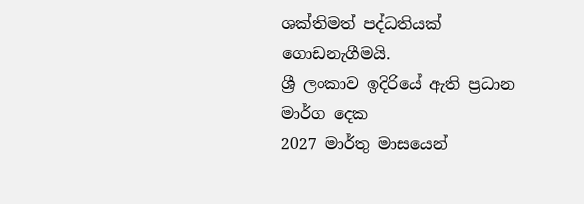ශක්තිමත් පද්ධතියක් ගොඩනැගීමයි.
ශ්‍රී ලංකාව ඉදිරියේ ඇති ප්‍රධාන මාර්ග දෙක
2027 මාර්තු මාසයෙන්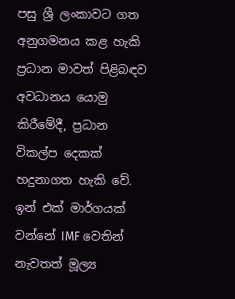පසු ශ්‍රී ලංකාවට ගත අනුගමනය කළ හැකි ප්‍රධාන මාවත් පිළිබඳව අවධානය යොමු කිරීමේදී, ප්‍රධාන විකල්ප දෙකක් හදුනාගත හැකි වේ. ඉන් එක් මාර්ගයක් වන්නේ IMF වෙතින් නැවතත් මූල්‍ය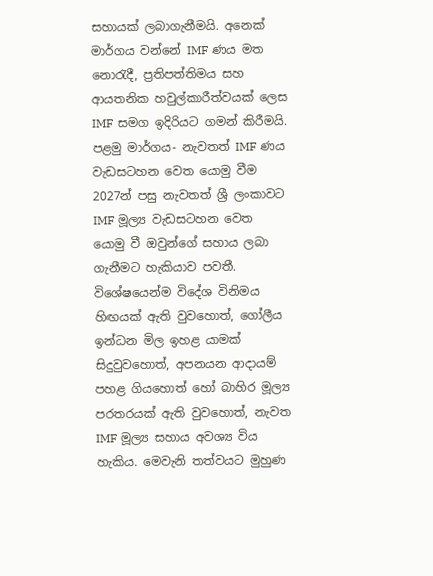සහායක් ලබාගැනීමයි. අනෙක් මාර්ගය වන්නේ IMF ණය මත නොරැදී, ප්‍රතිපත්තිමය සහ ආයතනික හවුල්කාරීත්වයක් ලෙස IMF සමග ඉදිරියට ගමන් කිරීමයි.
පළමු මාර්ගය- නැවතත් IMF ණය වැඩසටහන වෙත යොමු වීම
2027න් පසු නැවතත් ශ්‍රී ලංකාවට IMF මූල්‍ය වැඩසටහන වෙත යොමු වී ඔවුන්ගේ සහාය ලබා ගැනීමට හැකියාව පවතී. විශේෂයෙන්ම විදේශ විනිමය හිඟයක් ඇති වුවහොත්, ගෝලීය ඉන්ධන මිල ඉහළ යාමක් සිදුවුවහොත්, අපනයන ආදායම් පහළ ගියහොත් හෝ බාහිර මූල්‍ය පරතරයක් ඇති වුවහොත්, නැවත IMF මූල්‍ය සහාය අවශ්‍ය විය හැකිය. මෙවැනි තත්වයට මුහුණ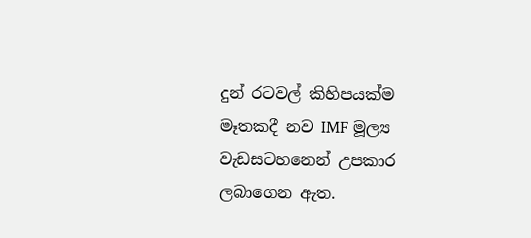දුන් රටවල් කිහිපයක්ම මෑතකදී නව IMF මූල්‍ය වැඩසටහනෙන් උපකාර ලබාගෙන ඇත.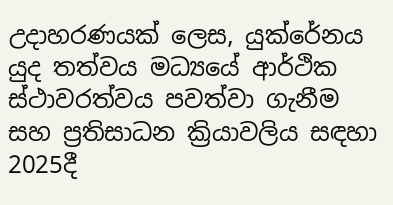උදාහරණයක් ලෙස, යුක්රේනය යුද තත්වය මධ්‍යයේ ආර්ථික ස්ථාවරත්වය පවත්වා ගැනීම සහ ප්‍රතිසාධන ක්‍රියාවලිය සඳහා 2025දී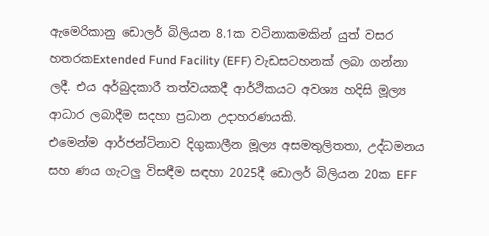ඇමෙරිකානු ඩොලර් බිලියන 8.1ක වටිනාකමකින් යුත් වසර හතරකExtended Fund Facility (EFF) වැඩසටහනක් ලබා ගන්නා ලදී. එය අර්බුදකාරී තත්වයකදී ආර්ථිකයට අවශ්‍ය හදිසි මූල්‍ය ආධාර ලබාදීම සදහා ප්‍රධාන උදාහරණයකි.
එමෙන්ම ආර්ජන්ටිනාව දිගුකාලීන මූල්‍ය අසමතුලිතතා, උද්ධමනය සහ ණය ගැටලු‍ විසඳීම සඳහා 2025දී ඩොලර් බිලියන 20ක EFF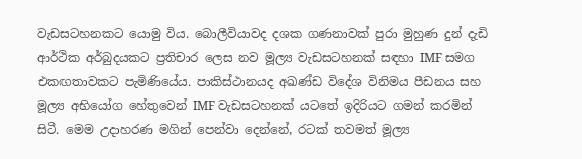වැඩසටහනකට යොමු විය. බොලීවියාවද දශක ගණනාවක් පුරා මුහුණ දුන් දැඩි ආර්ථික අර්බුදයකට ප්‍රතිචාර ලෙස නව මූල්‍ය වැඩසටහනක් සඳහා IMF සමග එකඟතාවකට පැමිණියේය. පාකිස්ථානයද අඛණ්ඩ විදේශ විනිමය පීඩනය සහ මූල්‍ය අභියෝග හේතුවෙන් IMF වැඩසටහනක් යටතේ ඉදිරියට ගමන් කරමින් සිටී. මෙම උදාහරණ මගින් පෙන්වා දෙන්නේ, රටක් තවමත් මූල්‍ය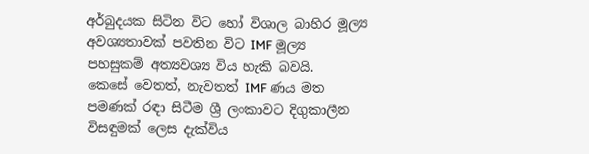අර්බුදයක සිටින විට හෝ විශාල බාහිර මූල්‍ය අවශ්‍යතාවක් පවතින විට IMF මූල්‍ය පහසුකම් අත්‍යවශ්‍ය විය හැකි බවයි.
කෙසේ වෙතත්, නැවතත් IMF ණය මත පමණක් රඳා සිටීම ශ්‍රී ලංකාවට දිගුකාලීන විසඳුමක් ලෙස දැක්විය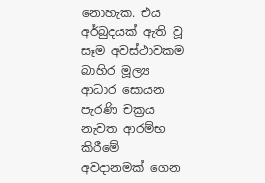නොහැක. එය අර්බුදයක් ඇති වූ සෑම අවස්ථාවකම බාහිර මූල්‍ය ආධාර සොයන පැරණි චක්‍රය නැවත ආරම්භ කිරීමේ අවදානමක් ගෙන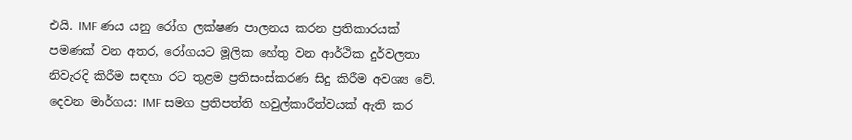එයි. IMF ණය යනු රෝග ලක්ෂණ පාලනය කරන ප්‍රතිකාරයක් පමණක් වන අතර, රෝගයට මූලික හේතු වන ආර්ථික දුර්වලතා නිවැරදි කිරීම සඳහා රට තුළම ප්‍රතිසංස්කරණ සිදු කිරීම අවශ්‍ය වේ.
දෙවන මාර්ගය: IMF සමග ප්‍රතිපත්ති හවුල්කාරීත්වයක් ඇති කර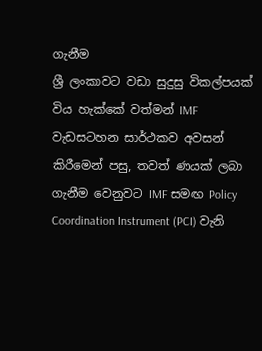ගැනීම
ශ්‍රී ලංකාවට වඩා සුදුසු විකල්පයක් විය හැක්කේ වත්මන් IMF වැඩසටහන සාර්ථකව අවසන් කිරීමෙන් පසු, තවත් ණයක් ලබා ගැනීම වෙනුවට IMF සමඟ Policy Coordination Instrument (PCI) වැනි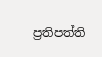ප්‍රතිපත්ති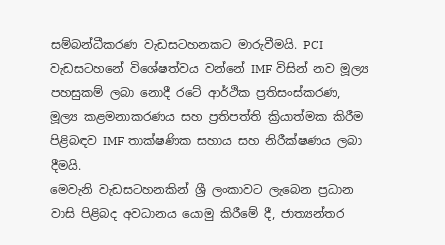සම්බන්ධීකරණ වැඩසටහනකට මාරුවීමයි. PCI වැඩසටහනේ විශේෂත්වය වන්නේ IMF විසින් නව මූල්‍ය පහසුකම් ලබා නොදී රටේ ආර්ථික ප්‍රතිසංස්කරණ, මූල්‍ය කළමනාකරණය සහ ප්‍රතිපත්ති ක්‍රියාත්මක කිරීම පිළිබඳව IMF තාක්ෂණික සහාය සහ නිරීක්ෂණය ලබා දීමයි.
මෙවැනි වැඩසටහනකින් ශ්‍රී ලංකාවට ලැබෙන ප්‍රධාන වාසි පිළිබද අවධානය යොමු කිරීමේ දී, ජාත්‍යන්තර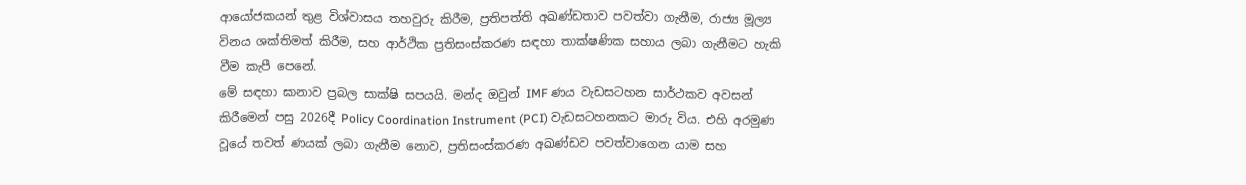ආයෝජකයන් තුළ විශ්වාසය තහවුරු කිරීම, ප්‍රතිපත්ති අඛණ්ඩතාව පවත්වා ගැනීම, රාජ්‍ය මූල්‍ය විනය ශක්තිමත් කිරීම, සහ ආර්ථික ප්‍රතිසංස්කරණ සඳහා තාක්ෂණික සහාය ලබා ගැනීමට හැකි වීම කැපී පෙනේ.
මේ සඳහා ඝානාව ප්‍රබල සාක්ෂි සපයයි. මන්ද ඔවුන් IMF ණය වැඩසටහන සාර්ථකව අවසන් කිරීමෙන් පසු 2026දී Policy Coordination Instrument (PCI) වැඩසටහනකට මාරු විය. එහි අරමුණ වූයේ තවත් ණයක් ලබා ගැනීම නොව, ප්‍රතිසංස්කරණ අඛණ්ඩව පවත්වාගෙන යාම සහ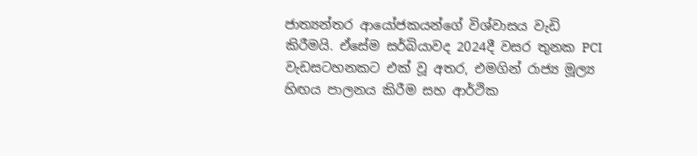ජාත්‍යන්තර ආයෝජකයන්ගේ විශ්වාසය වැඩි කිරීමයි. ඒසේම සර්බියාවද 2024දී වසර තුනක PCI වැඩසටහනකට එක් වූ අතර, එමගින් රාජ්‍ය මූල්‍ය හිඟය පාලනය කිරීම සහ ආර්ථික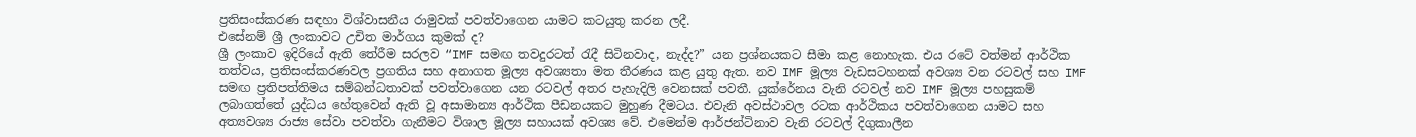ප්‍රතිසංස්කරණ සඳහා විශ්වාසනීය රාමුවක් පවත්වාගෙන යාමට කටයුතු කරන ලදී.
එසේනම් ශ්‍රී ලංකාවට උචිත මාර්ගය කුමක් ද?
ශ්‍රී ලංකාව ඉදිරියේ ඇති තේරීම සරලව “IMF සමඟ තවදුරටත් රැදී සිටිනවාද, නැද්ද?” යන ප්‍රශ්නයකට සීමා කළ නොහැක. එය රටේ වත්මන් ආර්ථික තත්වය, ප්‍රතිසංස්කරණවල ප්‍රගතිය සහ අනාගත මූල්‍ය අවශ්‍යතා මත තීරණය කළ යුතු ඇත. නව IMF මූල්‍ය වැඩසටහනක් අවශ්‍ය වන රටවල් සහ IMF සමඟ ප්‍රතිපත්තිමය සම්බන්ධතාවක් පවත්වාගෙන යන රටවල් අතර පැහැදිලි වෙනසක් පවතී. යුක්රේනය වැනි රටවල් නව IMF මූල්‍ය පහසුකම් ලබාගත්තේ යුද්ධය හේතුවෙන් ඇති වූ අසාමාන්‍ය ආර්ථික පීඩනයකට මුහුණ දීමටය. එවැනි අවස්ථාවල රටක ආර්ථිකය පවත්වාගෙන යාමට සහ අත්‍යවශ්‍ය රාජ්‍ය සේවා පවත්වා ගැනීමට විශාල මූල්‍ය සහායක් අවශ්‍ය වේ. එමෙන්ම ආර්ජන්ටිනාව වැනි රටවල් දිගුකාලීන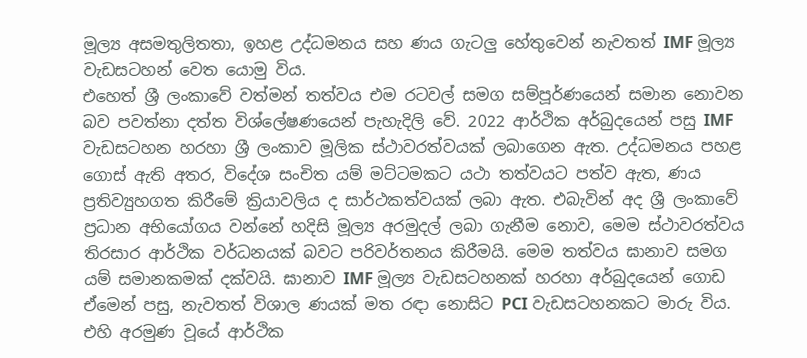මූල්‍ය අසමතුලිතතා, ඉහළ උද්ධමනය සහ ණය ගැටලු‍ හේතුවෙන් නැවතත් IMF මූල්‍ය වැඩසටහන් වෙත යොමු විය.
එහෙත් ශ්‍රී ලංකාවේ වත්මන් තත්වය එම රටවල් සමග සම්පූර්ණයෙන් සමාන නොවන බව පවත්නා දත්ත විශ්ලේෂණයෙන් පැහැදිලි වේ. 2022 ආර්ථික අර්බුදයෙන් පසු IMF වැඩසටහන හරහා ශ්‍රී ලංකාව මූලික ස්ථාවරත්වයක් ලබාගෙන ඇත. උද්ධමනය පහළ ගොස් ඇති අතර, විදේශ සංචිත යම් මට්ටමකට යථා තත්වයට පත්ව ඇත, ණය ප්‍රතිව්‍යුහගත කිරීමේ ක්‍රියාවලිය ද සාර්ථකත්වයක් ලබා ඇත. එබැවින් අද ශ්‍රී ලංකාවේ ප්‍රධාන අභියෝගය වන්නේ හදිසි මූල්‍ය අරමුදල් ලබා ගැනීම නොව, මෙම ස්ථාවරත්වය තිරසාර ආර්ථික වර්ධනයක් බවට පරිවර්තනය කිරීමයි. මෙම තත්වය ඝානාව සමග යම් සමානකමක් දක්වයි. ඝානාව IMF මූල්‍ය වැඩසටහනක් හරහා අර්බුදයෙන් ගොඩ ඒමෙන් පසු, නැවතත් විශාල ණයක් මත රඳා නොසිට PCI වැඩසටහනකට මාරු විය. එහි අරමුණ වූයේ ආර්ථික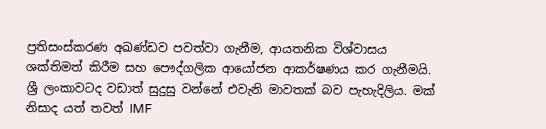ප්‍රතිසංස්කරණ අඛණ්ඩව පවත්වා ගැනීම, ආයතනික විශ්වාසය ශක්තිමත් කිරීම සහ පෞද්ගලික ආයෝජන ආකර්ෂණය කර ගැනීමයි.
ශ්‍රී ලංකාවටද වඩාත් සුදුසු වන්නේ එවැනි මාවතක් බව පැහැදිලිය. මක් නිසාද යත් තවත් IMF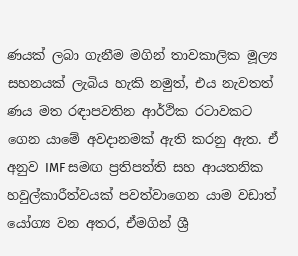ණයක් ලබා ගැනීම මගින් තාවකාලික මූල්‍ය සහනයක් ලැබිය හැකි නමුත්, එය නැවතත් ණය මත රඳාපවතින ආර්ථික රටාවකට ගෙන යාමේ අවදානමක් ඇති කරනු ඇත. ඒ අනුව IMF සමඟ ප්‍රතිපත්ති සහ ආයතනික හවුල්කාරීත්වයක් පවත්වාගෙන යාම වඩාත් යෝග්‍ය වන අතර, ඒමගින් ශ්‍රී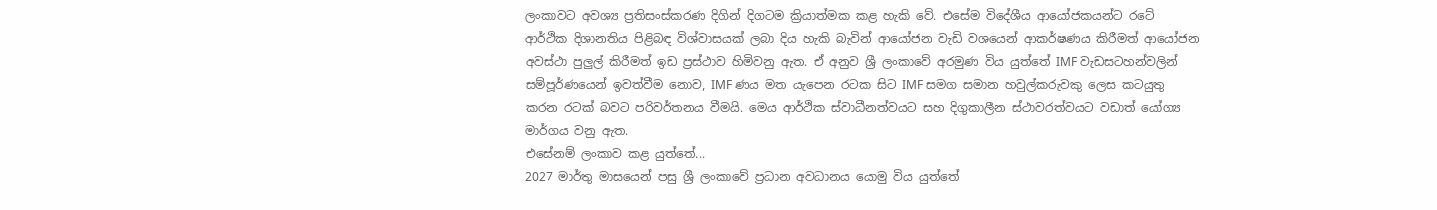ලංකාවට අවශ්‍ය ප්‍රතිසංස්කරණ දිගින් දිගටම ක්‍රියාත්මක කළ හැකි වේ. එසේම විදේශීය ආයෝජකයන්ට රටේ ආර්ථික දිශානතිය පිළිබඳ විශ්වාසයක් ලබා දිය හැකි බැවින් ආයෝජන වැඩි වශයෙන් ආකර්ෂණය කිරීමත් ආයෝජන අවස්ථා පුලු‍ල් කිරීමත් ඉඩ ප්‍රස්ථාව හිමිවනු ඇත. ඒ අනුව ශ්‍රී ලංකාවේ අරමුණ විය යුත්තේ IMF වැඩසටහන්වලින් සම්පූර්ණයෙන් ඉවත්වීම නොව, IMF ණය මත යැපෙන රටක සිට IMF සමග සමාන හවුල්කරුවකු ලෙස කටයුතු කරන රටක් බවට පරිවර්තනය වීමයි. මෙය ආර්ථික ස්වාධීනත්වයට සහ දිගුකාලීන ස්ථාවරත්වයට වඩාත් යෝග්‍ය මාර්ගය වනු ඇත.
එසේනම් ලංකාව කළ යුත්තේ...
2027 මාර්තු මාසයෙන් පසු ශ්‍රී ලංකාවේ ප්‍රධාන අවධානය යොමු විය යුත්තේ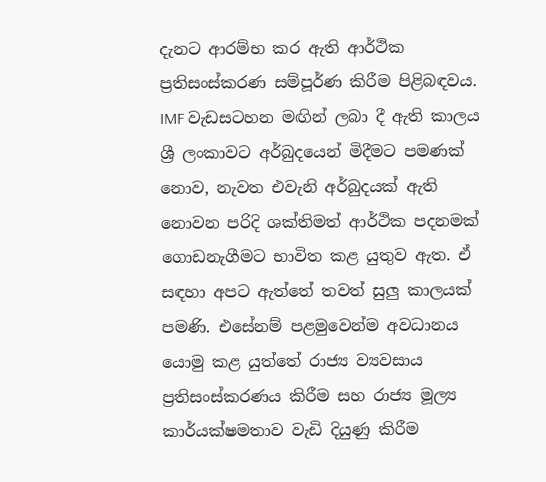දැනට ආරම්භ කර ඇති ආර්ථික ප්‍රතිසංස්කරණ සම්පූර්ණ කිරීම පිළිබඳවය. IMF වැඩසටහන මඟින් ලබා දී ඇති කාලය ශ්‍රී ලංකාවට අර්බුදයෙන් මිදීමට පමණක් නොව, නැවත එවැනි අර්බුදයක් ඇති නොවන පරිදි ශක්තිමත් ආර්ථික පදනමක් ගොඩනැගීමට භාවිත කළ යුතුව ඇත. ඒ සඳහා අපට ඇත්තේ තවත් සුලු‍ කාලයක් පමණි. එසේනම් පළමුවෙන්ම අවධානය යොමු කළ යුත්තේ රාජ්‍ය ව්‍යවසාය ප්‍රතිසංස්කරණය කිරීම සහ රාජ්‍ය මූල්‍ය කාර්යක්ෂමතාව වැඩි දියුණු කිරීම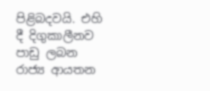පිළිබදවයි. එහි දී දිගුකාලීනව පාඩු ලබන රාජ්‍ය ආයතන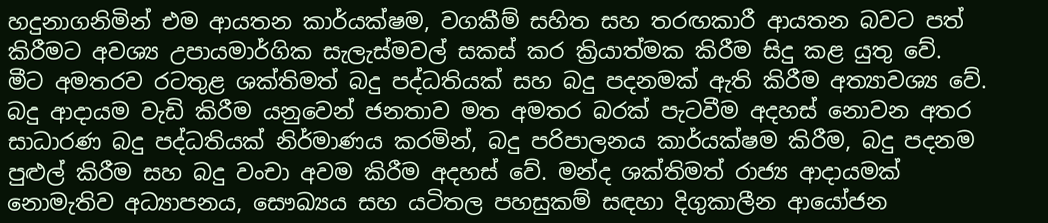හදුනාගනිමින් එම ආයතන කාර්යක්ෂම, වගකීම් සහිත සහ තරඟකාරී ආයතන බවට පත් කිරීමට අවශ්‍ය උපායමාර්ගික සැලැස්මවල් සකස් කර ක්‍රියාත්මක කිරීම සිදු කළ යුතු වේ.
මීට අමතරව රටතුළ ශක්තිමත් බදු පද්ධතියක් සහ බදු පදනමක් ඇති කිරීම අත්‍යාවශ්‍ය වේ. බදු ආදායම වැඩි කිරීම යනුවෙන් ජනතාව මත අමතර බරක් පැටවීම අදහස් නොවන අතර සාධාරණ බදු පද්ධතියක් නිර්මාණය කරමින්, බදු පරිපාලනය කාර්යක්ෂම කිරීම, බදු පදනම පුළුල් කිරීම සහ බදු වංචා අවම කිරීම අදහස් වේ. මන්ද ශක්තිමත් රාජ්‍ය ආදායමක් නොමැතිව අධ්‍යාපනය, සෞඛ්‍යය සහ යටිතල පහසුකම් සඳහා දිගුකාලීන ආයෝජන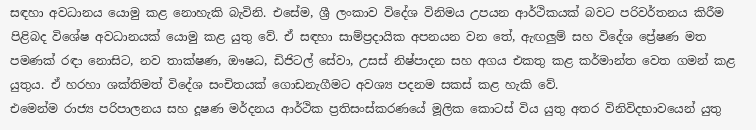සඳහා අවධානය යොමු කළ නොහැකි බැවිනි. එසේම, ශ්‍රී ලංකාව විදේශ විනිමය උපයන ආර්ථිකයක් බවට පරිවර්තනය කිරීම පිළිබද විශේෂ අවධානයක් යොමු කළ යුතු වේ. ඒ සඳහා සාම්ප්‍රදායික අපනයන වන තේ, ඇඟලු‍ම් සහ විදේශ ප්‍රේෂණ මත පමණක් රඳා නොසිට, නව තාක්ෂණ, ඖෂධ, ඩිජිටල් සේවා, උසස් නිෂ්පාදන සහ අගය එකතු කළ කර්මාන්ත වෙත ගමන් කළ යුතුය. ඒ හරහා ශක්තිමත් විදේශ සංචිතයක් ගොඩනැගීමට අවශ්‍ය පදනම සකස් කළ හැකි වේ.
එමෙන්ම රාජ්‍ය පරිපාලනය සහ දූෂණ මර්දනය ආර්ථික ප්‍රතිසංස්කරණයේ මූලික කොටස් විය යුතු අතර විනිවිදභාවයෙන් යුතු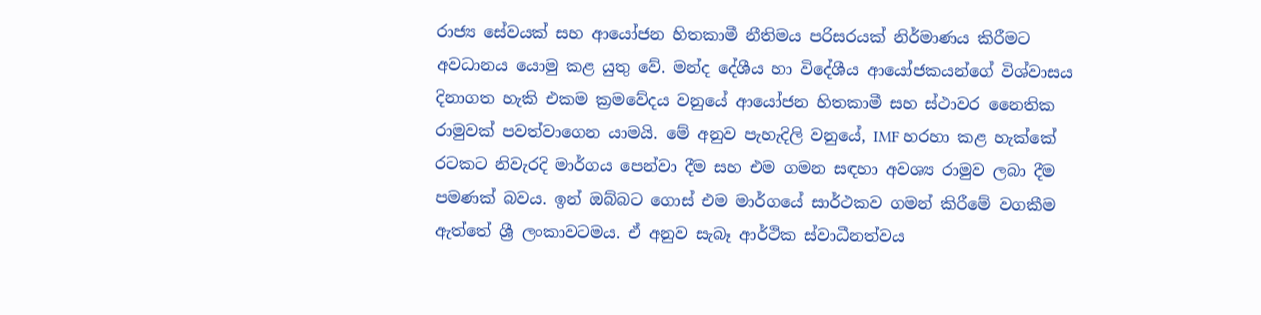රාජ්‍ය සේවයක් සහ ආයෝජන හිතකාමී නීතිමය පරිසරයක් නිර්මාණය කිරීමට අවධානය යොමු කළ යුතු වේ. මන්ද දේශීය හා විදේශීය ආයෝජකයන්ගේ විශ්වාසය දිනාගත හැකි එකම ක්‍රමවේදය වනුයේ ආයෝජන හිතකාමී සහ ස්ථාවර නෛතික රාමුවක් පවත්වාගෙන යාමයි. මේ අනුව පැහැදිලි වනුයේ, IMF හරහා කළ හැක්කේ රටකට නිවැරදි මාර්ගය පෙන්වා දීම සහ එම ගමන සඳහා අවශ්‍ය රාමුව ලබා දීම පමණක් බවය. ඉන් ඔබ්බට ගොස් එම මාර්ගයේ සාර්ථකව ගමන් කිරීමේ වගකීම ඇත්තේ ශ්‍රී ලංකාවටමය. ඒ අනුව සැබෑ ආර්ථික ස්වාධීනත්වය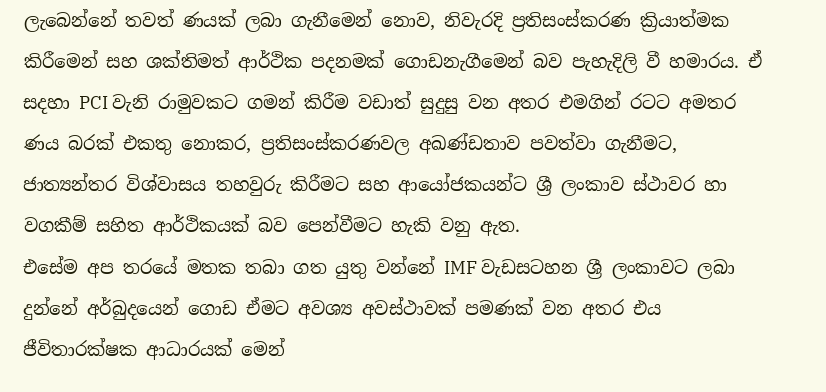ලැබෙන්නේ තවත් ණයක් ලබා ගැනීමෙන් නොව, නිවැරදි ප්‍රතිසංස්කරණ ක්‍රියාත්මක කිරීමෙන් සහ ශක්තිමත් ආර්ථික පදනමක් ගොඩනැගීමෙන් බව පැහැදිලි වී හමාරය. ඒ සදහා PCI වැනි රාමුවකට ගමන් කිරීම වඩාත් සුදුසු වන අතර එමගින් රටට අමතර ණය බරක් එකතු නොකර, ප්‍රතිසංස්කරණවල අඛණ්ඩතාව පවත්වා ගැනීමට, ජාත්‍යන්තර විශ්වාසය තහවුරු කිරීමට සහ ආයෝජකයන්ට ශ්‍රී ලංකාව ස්ථාවර හා වගකීම් සහිත ආර්ථිකයක් බව පෙන්වීමට හැකි වනු ඇත.
එසේම අප තරයේ මතක තබා ගත යුතු වන්නේ IMF වැඩසටහන ශ්‍රී ලංකාවට ලබා දුන්නේ අර්බුදයෙන් ගොඩ ඒමට අවශ්‍ය අවස්ථාවක් පමණක් වන අතර එය ජීවිතාරක්ෂක ආධාරයක් මෙන්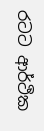රටට ආර්ථික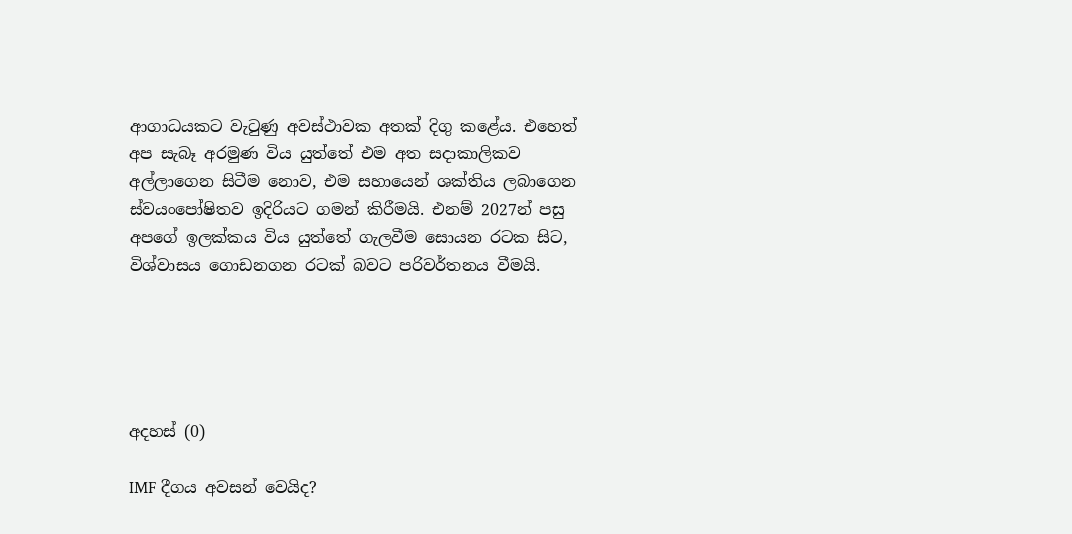ආගාධයකට වැටුණු අවස්ථාවක අතක් දිගු කළේය. එහෙත් අප සැබෑ අරමුණ විය යුත්තේ එම අත සදාකාලිකව අල්ලාගෙන සිටීම නොව, එම සහායෙන් ශක්තිය ලබාගෙන ස්වයංපෝෂිතව ඉදිරියට ගමන් කිරීමයි. එනම් 2027න් පසු අපගේ ඉලක්කය විය යුත්තේ ගැලවීම සොයන රටක සිට, විශ්වාසය ගොඩනගන රටක් බවට පරිවර්තනය වීමයි.





අදහස් (0)

IMF දීගය අවසන් වෙයිද?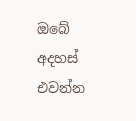ඔබේ අදහස් එවන්න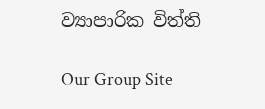ව්‍යාපාරික විත්ති

Our Group Site